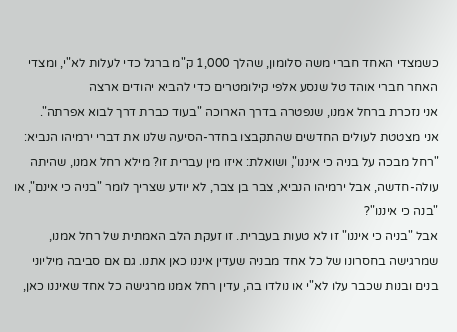כשמצדי האחד חברי משה סלומון, שהלך 1,000 ק"מ ברגל כדי לעלות לא"י, ומצדי האחר חברי אוהד טל שנסע אלפי קילומטרים כדי להביא יהודים ארצה
אני נזכרת ברחל אמנו, שנפטרה בדרך הארוכה "בעוד כברת דרך לבוא אפרתה".
אני מצטטת לעולים החדשים שהתקבצו בחדר-הסיעה שלנו את דברי ירמיהו הנביא: "רחל מבכה על בניה כי איננו", ושואלת: איזו מין עברית זו? מילא רחל אמנו, שהיתה עולה-חדשה, אבל ירמיהו הנביא, צבר בן צבר, לא יודע שצריך לומר "בניה כי אינם", או "בנה כי איננו"?
אבל "בניה כי איננו" זו לא טעות בעברית. זו זעקת הלב האמתית של רחל אמנו, שמרגישה בחסרונו של כל אחד מבניה שעדין איננו כאן אתנו. גם אם סביבה מיליוני בנים ובנות שכבר עלו לא"י או נולדו בה, עדין רחל אמנו מרגישה כל אחד שאיננו כאן,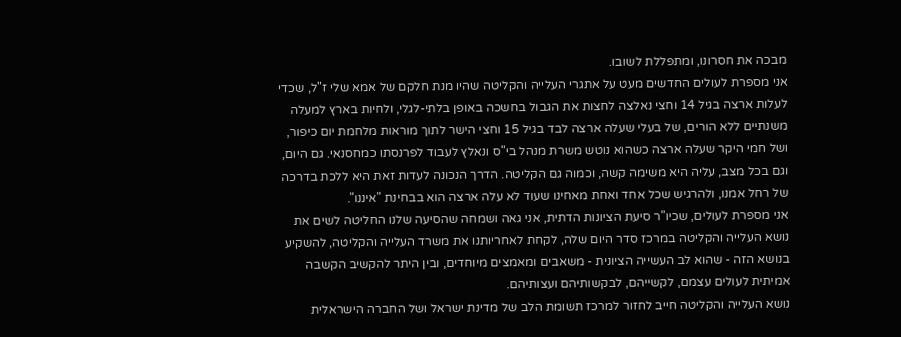מבכה את חסרונו, ומתפללת לשובו.
אני מספרת לעולים החדשים מעט על אתגרי העלייה והקליטה שהיו מנת חלקם של אמא שלי ז"ל, שכדי לעלות ארצה בגיל 14 וחצי נאלצה לחצות את הגבול בחשכה באופן בלתי-לגלי, ולחיות בארץ למעלה משנתיים ללא הורים, של בעלי שעלה ארצה לבד בגיל 15 וחצי הישר לתוך מוראות מלחמת יום כיפור, ושל חמי היקר שעלה ארצה כשהוא נוטש משרת מנהל בי"ס ונאלץ לעבוד לפרנסתו כמחסנאי. גם היום, וגם בכל מצב, עליה היא משימה קשה, וכמוה גם הקליטה. הדרך הנכונה לעדות זאת היא ללכת בדרכה של רחל אמנו, ולהרגיש שכל אחד ואחת מאחינו שעוד לא עלה ארצה הוא בבחינת "איננו".
אני מספרת לעולים, שכיו"ר סיעת הציונות הדתית, אני גאה ושמחה שהסיעה שלנו החליטה לשים את נושא העלייה והקליטה במרכז סדר היום שלה, לקחת לאחריותנו את משרד העלייה והקליטה, להשקיע בנושא הזה - שהוא לב העשייה הציונית - משאבים ומאמצים מיוחדים, ובין היתר להקשיב הקשבה אמיתית לעולים עצמם, לקשייהם, לבקשותיהם ועצותיהם.
נושא העלייה והקליטה חייב לחזור למרכז תשומת הלב של מדינת ישראל ושל החברה הישראלית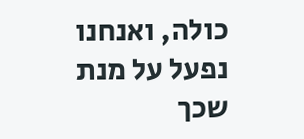כולה, ואנחנו נפעל על מנת שכך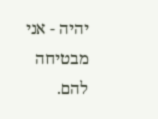יהיה - אני מבטיחה להם.